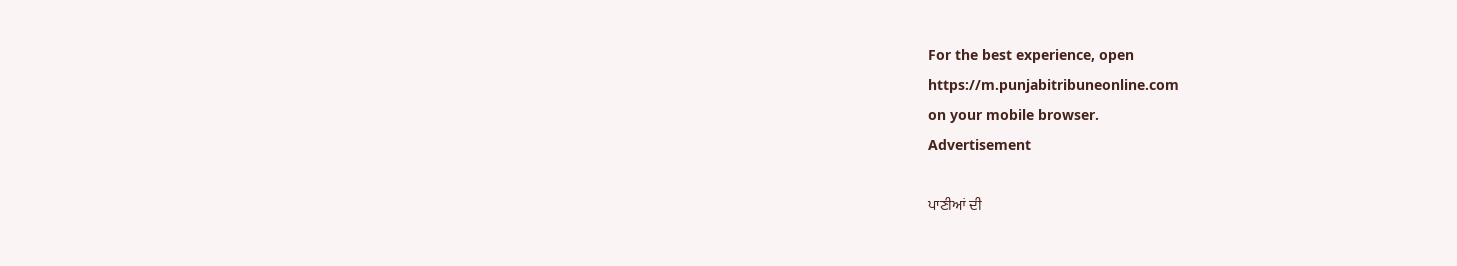For the best experience, open
https://m.punjabitribuneonline.com
on your mobile browser.
Advertisement

ਪਾਣੀਆਂ ਦੀ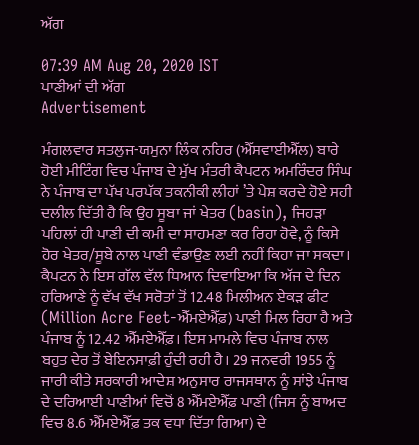ਅੱਗ

07:39 AM Aug 20, 2020 IST
ਪਾਣੀਆਂ ਦੀ ਅੱਗ
Advertisement

ਮੰਗਲਵਾਰ ਸਤਲੁਜ-ਯਮੁਨਾ ਲਿੰਕ ਨਹਿਰ (ਐੱਸਵਾਈਐੱਲ) ਬਾਰੇ ਹੋਈ ਮੀਟਿੰਗ ਵਿਚ ਪੰਜਾਬ ਦੇ ਮੁੱਖ ਮੰਤਰੀ ਕੈਪਟਨ ਅਮਰਿੰਦਰ ਸਿੰਘ ਨੇ ਪੰਜਾਬ ਦਾ ਪੱਖ ਪਰਪੱਕ ਤਕਨੀਕੀ ਲੀਹਾਂ ’ਤੇ ਪੇਸ਼ ਕਰਦੇ ਹੋਏ ਸਹੀ ਦਲੀਲ ਦਿੱਤੀ ਹੈ ਕਿ ਉਹ ਸੂਬਾ ਜਾਂ ਖੇਤਰ (basin), ਜਿਹੜਾ ਪਹਿਲਾਂ ਹੀ ਪਾਣੀ ਦੀ ਕਮੀ ਦਾ ਸਾਹਮਣਾ ਕਰ ਰਿਹਾ ਹੋਵੇ, ਨੂੰ ਕਿਸੇ ਹੋਰ ਖੇਤਰ/ਸੂਬੇ ਨਾਲ ਪਾਣੀ ਵੰਡਾਉਣ ਲਈ ਨਹੀਂ ਕਿਹਾ ਜਾ ਸਕਦਾ। ਕੈਪਟਨ ਨੇ ਇਸ ਗੱਲ ਵੱਲ ਧਿਆਨ ਦਿਵਾਇਆ ਕਿ ਅੱਜ ਦੇ ਦਿਨ ਹਰਿਆਣੇ ਨੂੰ ਵੱਖ ਵੱਖ ਸਰੋਤਾਂ ਤੋਂ 12.48 ਮਿਲੀਅਨ ਏਕੜ ਫੀਟ (Million Acre Feet-ਐੱਮਏਐੱਫ਼) ਪਾਣੀ ਮਿਲ ਰਿਹਾ ਹੈ ਅਤੇ ਪੰਜਾਬ ਨੂੰ 12.42 ਐੱਮਏਐੱਫ਼। ਇਸ ਮਾਮਲੇ ਵਿਚ ਪੰਜਾਬ ਨਾਲ ਬਹੁਤ ਦੇਰ ਤੋਂ ਬੇਇਨਸਾਫ਼ੀ ਹੁੰਦੀ ਰਹੀ ਹੈ। 29 ਜਨਵਰੀ 1955 ਨੂੰ ਜਾਰੀ ਕੀਤੇ ਸਰਕਾਰੀ ਆਦੇਸ਼ ਅਨੁਸਾਰ ਰਾਜਸਥਾਨ ਨੂੰ ਸਾਂਝੇ ਪੰਜਾਬ ਦੇ ਦਰਿਆਈ ਪਾਣੀਆਂ ਵਿਚੋਂ 8 ਐੱਮਏਐੱਫ਼ ਪਾਣੀ (ਜਿਸ ਨੂੰ ਬਾਅਦ ਵਿਚ 8.6 ਐੱਮਏਐੱਫ਼ ਤਕ ਵਧਾ ਦਿੱਤਾ ਗਿਆ) ਦੇ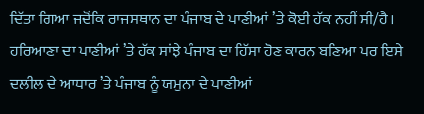ਦਿੱਤਾ ਗਿਆ ਜਦੋਂਕਿ ਰਾਜਸਥਾਨ ਦਾ ਪੰਜਾਬ ਦੇ ਪਾਣੀਆਂ ’ਤੇ ਕੋਈ ਹੱਕ ਨਹੀਂ ਸੀ/ਹੈ। ਹਰਿਆਣਾ ਦਾ ਪਾਣੀਆਂ ’ਤੇ ਹੱਕ ਸਾਂਝੇ ਪੰਜਾਬ ਦਾ ਹਿੱਸਾ ਹੋਣ ਕਾਰਨ ਬਣਿਆ ਪਰ ਇਸੇ ਦਲੀਲ ਦੇ ਆਧਾਰ ’ਤੇ ਪੰਜਾਬ ਨੂੰ ਯਮੁਨਾ ਦੇ ਪਾਣੀਆਂ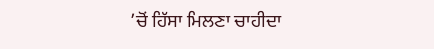’ਚੋਂ ਹਿੱਸਾ ਮਿਲਣਾ ਚਾਹੀਦਾ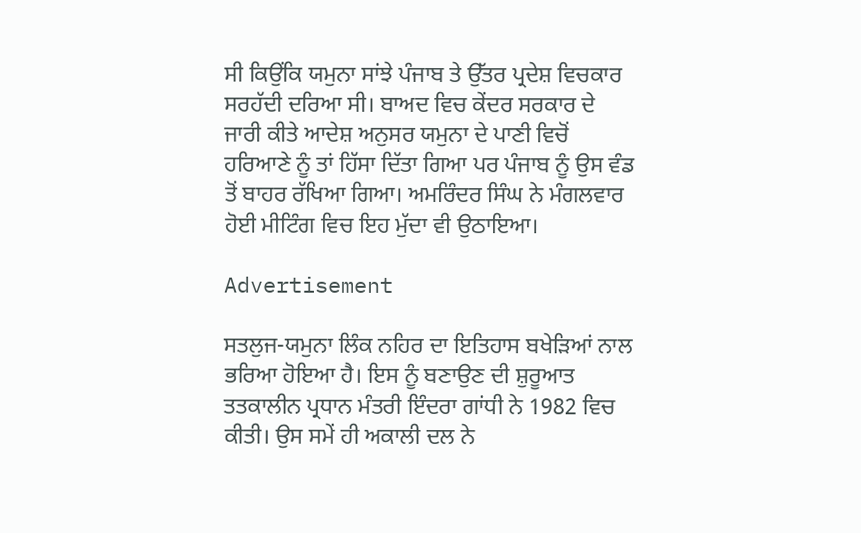ਸੀ ਕਿਉਂਕਿ ਯਮੁਨਾ ਸਾਂਝੇ ਪੰਜਾਬ ਤੇ ਉੱਤਰ ਪ੍ਰਦੇਸ਼ ਵਿਚਕਾਰ ਸਰਹੱਦੀ ਦਰਿਆ ਸੀ। ਬਾਅਦ ਵਿਚ ਕੇਂਦਰ ਸਰਕਾਰ ਦੇ ਜਾਰੀ ਕੀਤੇ ਆਦੇਸ਼ ਅਨੁਸਰ ਯਮੁਨਾ ਦੇ ਪਾਣੀ ਵਿਚੋਂ ਹਰਿਆਣੇ ਨੂੰ ਤਾਂ ਹਿੱਸਾ ਦਿੱਤਾ ਗਿਆ ਪਰ ਪੰਜਾਬ ਨੂੰ ਉਸ ਵੰਡ ਤੋਂ ਬਾਹਰ ਰੱਖਿਆ ਗਿਆ। ਅਮਰਿੰਦਰ ਸਿੰਘ ਨੇ ਮੰਗਲਵਾਰ ਹੋਈ ਮੀਟਿੰਗ ਵਿਚ ਇਹ ਮੁੱਦਾ ਵੀ ਉਠਾਇਆ।

Advertisement

ਸਤਲੁਜ-ਯਮੁਨਾ ਲਿੰਕ ਨਹਿਰ ਦਾ ਇਤਿਹਾਸ ਬਖੇੜਿਆਂ ਨਾਲ ਭਰਿਆ ਹੋਇਆ ਹੈ। ਇਸ ਨੂੰ ਬਣਾਉਣ ਦੀ ਸ਼ੁਰੂਆਤ ਤਤਕਾਲੀਨ ਪ੍ਰਧਾਨ ਮੰਤਰੀ ਇੰਦਰਾ ਗਾਂਧੀ ਨੇ 1982 ਵਿਚ ਕੀਤੀ। ਉਸ ਸਮੇਂ ਹੀ ਅਕਾਲੀ ਦਲ ਨੇ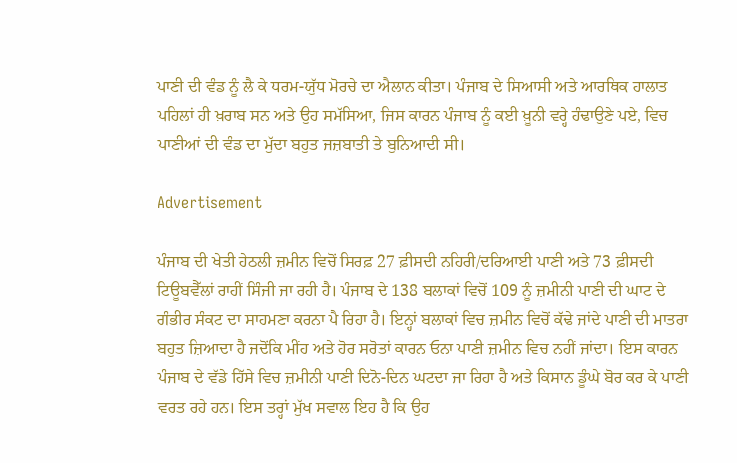ਪਾਣੀ ਦੀ ਵੰਡ ਨੂੰ ਲੈ ਕੇ ਧਰਮ-ਯੁੱਧ ਮੋਰਚੇ ਦਾ ਐਲਾਨ ਕੀਤਾ। ਪੰਜਾਬ ਦੇ ਸਿਆਸੀ ਅਤੇ ਆਰਥਿਕ ਹਾਲਾਤ ਪਹਿਲਾਂ ਹੀ ਖ਼ਰਾਬ ਸਨ ਅਤੇ ਉਹ ਸਮੱਸਿਆ, ਜਿਸ ਕਾਰਨ ਪੰਜਾਬ ਨੂੰ ਕਈ ਖ਼ੂਨੀ ਵਰ੍ਹੇ ਹੰਢਾਉਣੇ ਪਏ, ਵਿਚ ਪਾਣੀਆਂ ਦੀ ਵੰਡ ਦਾ ਮੁੱਦਾ ਬਹੁਤ ਜਜ਼ਬਾਤੀ ਤੇ ਬੁਨਿਆਦੀ ਸੀ।

Advertisement

ਪੰਜਾਬ ਦੀ ਖੇਤੀ ਹੇਠਲੀ ਜ਼ਮੀਨ ਵਿਚੋਂ ਸਿਰਫ਼ 27 ਫ਼ੀਸਦੀ ਨਹਿਰੀ/ਦਰਿਆਈ ਪਾਣੀ ਅਤੇ 73 ਫ਼ੀਸਦੀ ਟਿਊਬਵੈੱਲਾਂ ਰਾਹੀਂ ਸਿੰਜੀ ਜਾ ਰਹੀ ਹੈ। ਪੰਜਾਬ ਦੇ 138 ਬਲਾਕਾਂ ਵਿਚੋਂ 109 ਨੂੰ ਜ਼ਮੀਨੀ ਪਾਣੀ ਦੀ ਘਾਟ ਦੇ ਗੰਭੀਰ ਸੰਕਟ ਦਾ ਸਾਹਮਣਾ ਕਰਨਾ ਪੈ ਰਿਹਾ ਹੈ। ਇਨ੍ਹਾਂ ਬਲਾਕਾਂ ਵਿਚ ਜ਼ਮੀਨ ਵਿਚੋਂ ਕੱਢੇ ਜਾਂਦੇ ਪਾਣੀ ਦੀ ਮਾਤਰਾ ਬਹੁਤ ਜ਼ਿਆਦਾ ਹੈ ਜਦੋਂਕਿ ਮੀਂਹ ਅਤੇ ਹੋਰ ਸਰੋਤਾਂ ਕਾਰਨ ਓਨਾ ਪਾਣੀ ਜ਼ਮੀਨ ਵਿਚ ਨਹੀਂ ਜਾਂਦਾ। ਇਸ ਕਾਰਨ ਪੰਜਾਬ ਦੇ ਵੱਡੇ ਹਿੱਸੇ ਵਿਚ ਜ਼ਮੀਨੀ ਪਾਣੀ ਦਿਨੋ-ਦਿਨ ਘਟਦਾ ਜਾ ਰਿਹਾ ਹੈ ਅਤੇ ਕਿਸਾਨ ਡੂੰਘੇ ਬੋਰ ਕਰ ਕੇ ਪਾਣੀ ਵਰਤ ਰਹੇ ਹਨ। ਇਸ ਤਰ੍ਹਾਂ ਮੁੱਖ ਸਵਾਲ ਇਹ ਹੈ ਕਿ ਉਹ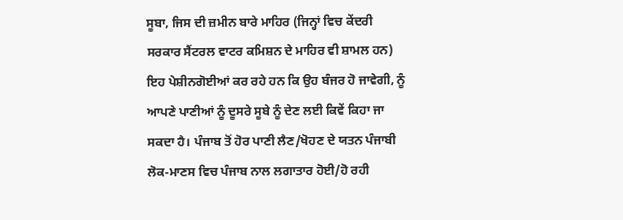ਸੂਬਾ, ਜਿਸ ਦੀ ਜ਼ਮੀਨ ਬਾਰੇ ਮਾਹਿਰ (ਜਿਨ੍ਹਾਂ ਵਿਚ ਕੇਂਦਰੀ ਸਰਕਾਰ ਸੈਂਟਰਲ ਵਾਟਰ ਕਮਿਸ਼ਨ ਦੇ ਮਾਹਿਰ ਵੀ ਸ਼ਾਮਲ ਹਨ) ਇਹ ਪੇਸ਼ੀਨਗੋਈਆਂ ਕਰ ਰਹੇ ਹਨ ਕਿ ਉਹ ਬੰਜਰ ਹੋ ਜਾਵੇਗੀ, ਨੂੰ ਆਪਣੇ ਪਾਣੀਆਂ ਨੂੰ ਦੂਸਰੇ ਸੂਬੇ ਨੂੰ ਦੇਣ ਲਈ ਕਿਵੇਂ ਕਿਹਾ ਜਾ ਸਕਦਾ ਹੈ। ਪੰਜਾਬ ਤੋਂ ਹੋਰ ਪਾਣੀ ਲੈਣ/ਖੋਹਣ ਦੇ ਯਤਨ ਪੰਜਾਬੀ ਲੋਕ-ਮਾਣਸ ਵਿਚ ਪੰਜਾਬ ਨਾਲ ਲਗਾਤਾਰ ਹੋਈ/ਹੋ ਰਹੀ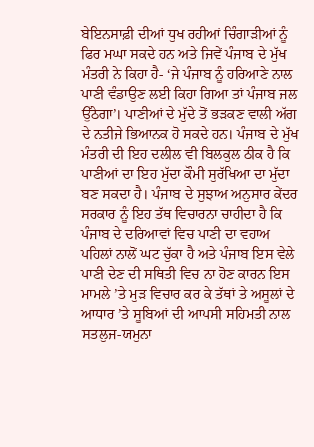ਬੇਇਨਸਾਫ਼ੀ ਦੀਆਂ ਧੁਖ ਰਹੀਆਂ ਚਿੰਗਾੜੀਆਂ ਨੂੰ ਫਿਰ ਮਘਾ ਸਕਦੇ ਹਨ ਅਤੇ ਜਿਵੇਂ ਪੰਜਾਬ ਦੇ ਮੁੱਖ ਮੰਤਰੀ ਨੇ ਕਿਹਾ ਹੈ- ‘ਜੇ ਪੰਜਾਬ ਨੂੰ ਹਰਿਆਣੇ ਨਾਲ ਪਾਣੀ ਵੰਡਾਉਣ ਲਈ ਕਿਹਾ ਗਿਆ ਤਾਂ ਪੰਜਾਬ ਜਲ ਉੱਠੇਗਾ’। ਪਾਣੀਆਂ ਦੇ ਮੁੱਦੇ ਤੋਂ ਭੜਕਣ ਵਾਲੀ ਅੱਗ ਦੇ ਨਤੀਜੇ ਭਿਆਨਕ ਹੋ ਸਕਦੇ ਹਨ। ਪੰਜਾਬ ਦੇ ਮੁੱਖ ਮੰਤਰੀ ਦੀ ਇਹ ਦਲੀਲ ਵੀ ਬਿਲਕੁਲ ਠੀਕ ਹੈ ਕਿ ਪਾਣੀਆਂ ਦਾ ਇਹ ਮੁੱਦਾ ਕੌਮੀ ਸੁਰੱਖਿਆ ਦਾ ਮੁੱਦਾ ਬਣ ਸਕਦਾ ਹੈ। ਪੰਜਾਬ ਦੇ ਸੁਝਾਅ ਅਨੁਸਾਰ ਕੇਂਦਰ ਸਰਕਾਰ ਨੂੰ ਇਹ ਤੱਥ ਵਿਚਾਰਨਾ ਚਾਹੀਦਾ ਹੈ ਕਿ ਪੰਜਾਬ ਦੇ ਦਰਿਆਵਾਂ ਵਿਚ ਪਾਣੀ ਦਾ ਵਹਾਅ ਪਹਿਲਾਂ ਨਾਲੋਂ ਘਟ ਚੁੱਕਾ ਹੈ ਅਤੇ ਪੰਜਾਬ ਇਸ ਵੇਲੇ ਪਾਣੀ ਦੇਣ ਦੀ ਸਥਿਤੀ ਵਿਚ ਨਾ ਹੋਣ ਕਾਰਨ ਇਸ ਮਾਮਲੇ ’ਤੇ ਮੁੜ ਵਿਚਾਰ ਕਰ ਕੇ ਤੱਥਾਂ ਤੇ ਅਸੂਲਾਂ ਦੇ ਆਧਾਰ ’ਤੇ ਸੂਬਿਆਂ ਦੀ ਆਪਸੀ ਸਹਿਮਤੀ ਨਾਲ ਸਤਲੁਜ-ਯਮੁਨਾ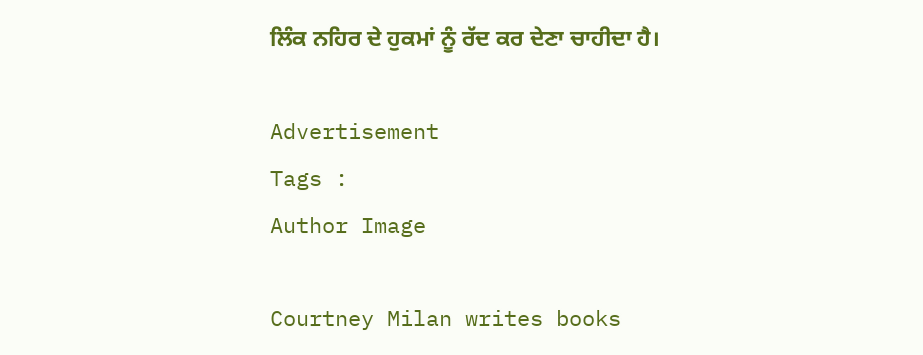ਲਿੰਕ ਨਹਿਰ ਦੇ ਹੁਕਮਾਂ ਨੂੰ ਰੱਦ ਕਰ ਦੇਣਾ ਚਾਹੀਦਾ ਹੈ।

Advertisement
Tags :
Author Image

Courtney Milan writes books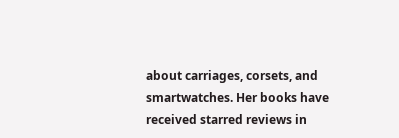about carriages, corsets, and smartwatches. Her books have received starred reviews in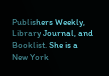Publishers Weekly, Library Journal, and Booklist. She is a New York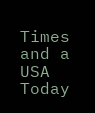Times and a USA Today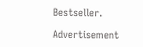Bestseller.

Advertisement